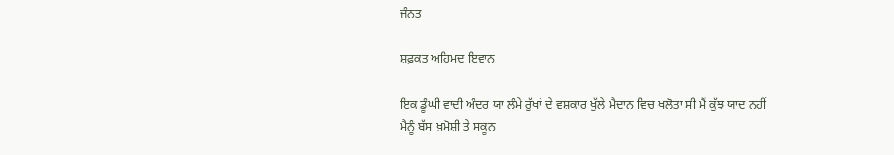ਜੰਨਤ

ਸ਼ਫ਼ਕਤ ਅਹਿਮਦ ਇਵਾਨ

ਇਕ ਡੂੰਘੀ ਵਾਦੀ ਅੰਦਰ ਯਾ ਲੰਮੇ ਰੁੱਖਾਂ ਦੇ ਵਸ਼ਕਾਰ ਖੁੱਲੇ ਮੈਦਾਨ ਵਿਚ ਖਲੋਤਾ ਸੀ ਮੈਂ ਕੁੱਝ ਯਾਦ ਨਹੀਂ ਮੈਨੂੰ ਬੱਸ ਖ਼ਮੋਸ਼ੀ ਤੇ ਸਕੂਨ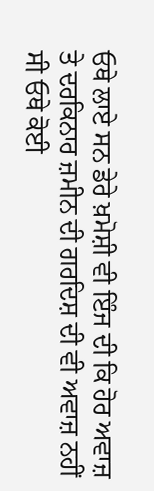ਓਥੇ ਲਾਏ ਸਨ ਡੇਰੇ ਖ਼ਮੋਸ਼ੀ ਵੀ ਇੰਜ ਦੀ ਕਿ ਹੋਰ ਅਵਾਜ਼ ਤੇ ਦਰਕਿਨਾਰ ਜ਼ਮੀਨ ਦੀ ਗਰਦਿਸ਼ ਦੀ ਵੀ ਅਵਾਜ਼ ਨਹੀਂ ਸੀ ਓਥੇ ਕੋਈ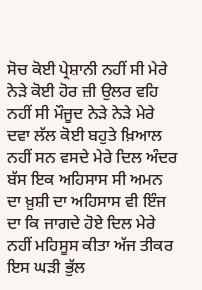ਸੋਚ ਕੋਈ ਪ੍ਰੇਸ਼ਾਨੀ ਨਹੀਂ ਸੀ ਮੇਰੇ ਨੇੜੇ ਕੋਈ ਹੋਰ ਜ਼ੀ ਉਲਰ ਵਹਿ ਨਹੀਂ ਸੀ ਮੌਜੂਦ ਨੇੜੇ ਨੇੜੇ ਮੇਰੇ ਦਵਾ ਲੱਲ ਕੋਈ ਬਹੁਤੇ ਖ਼ਿਆਲ ਨਹੀਂ ਸਨ ਵਸਦੇ ਮੇਰੇ ਦਿਲ ਅੰਦਰ ਬੱਸ ਇਕ ਅਹਿਸਾਸ ਸੀ ਅਮਨ ਦਾ ਖ਼ੁਸ਼ੀ ਦਾ ਅਹਿਸਾਸ ਵੀ ਇੰਜ ਦਾ ਕਿ ਜਾਗਦੇ ਹੋਏ ਦਿਲ ਮੇਰੇ ਨਹੀਂ ਮਹਿਸੂਸ ਕੀਤਾ ਅੱਜ ਤੀਕਰ ਇਸ ਘੜੀ ਭੁੱਲ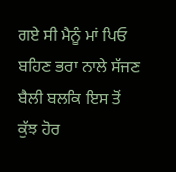ਗਏ ਸੀ ਮੈਨੂੰ ਮਾਂ ਪਿਓ ਬਹਿਣ ਭਰਾ ਨਾਲੇ ਸੱਜਣ ਬੈਲੀ ਬਲਕਿ ਇਸ ਤੋਂ ਕੁੱਝ ਹੋਰ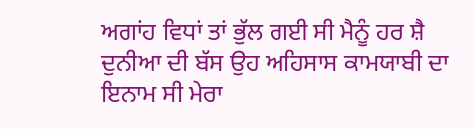ਅਗਾਂਹ ਵਿਧਾਂ ਤਾਂ ਭੁੱਲ ਗਈ ਸੀ ਮੈਨੂੰ ਹਰ ਸ਼ੈ ਦੁਨੀਆ ਦੀ ਬੱਸ ਉਹ ਅਹਿਸਾਸ ਕਾਮਯਾਬੀ ਦਾ ਇਨਾਮ ਸੀ ਮੇਰਾ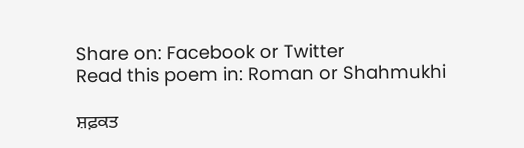Share on: Facebook or Twitter
Read this poem in: Roman or Shahmukhi

ਸ਼ਫ਼ਕਤ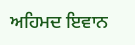ਅਹਿਮਦ ਇਵਾਨ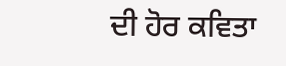ਦੀ ਹੋਰ ਕਵਿਤਾ